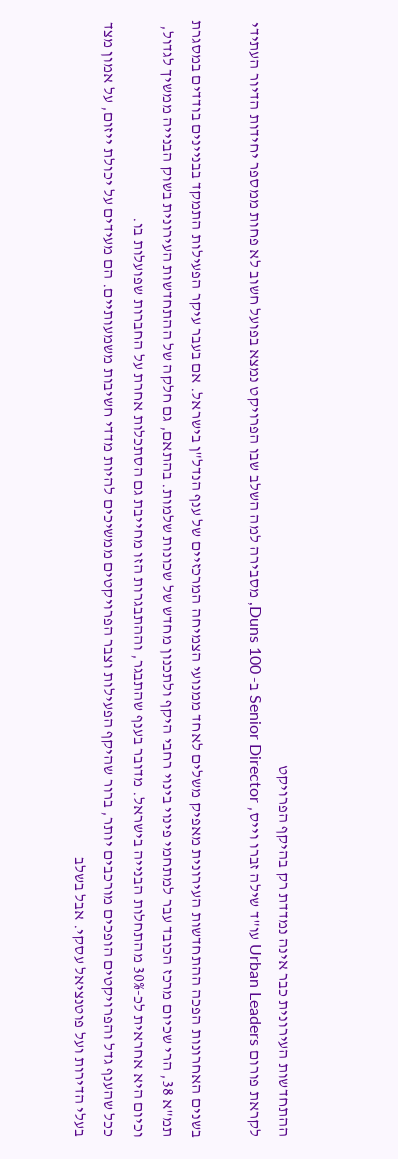ההתחדשות העירונית כבר אינה נמדדת רק בהיקף הפרויקט
לקראת פורום Urban Leaders עו"ד שילה זברו וייס, Senior Director ב- Duns 100, מסבירה למה השלב שבו הפרויקט נמצא בפועל חשוב לא פחות ממספר יחידות הדיור העתידי

בשנים האחרונות הפכה ההתחדשות העירונית מאפיק משלים לאחד ממנועי הצמיחה המרכזיים של ענף הנדל"ן בישראל. אם בעבר עיקר הפעילות התמקד בבניינים בודדים במסגרת תמ"א 38, הרי שכיום מרכז הכובד עבר למתחמי פינוי בינוי רחבי היקף ולתכנון מחדש של שכונות שלמות. בהתאם, גם חלקה של ההתחדשות העירונית בשוק הבנייה ממשיך לגדול, וכיום היא אחראית לכ-30% מהתחלות הבנייה בישראל. מדובר בענף שהתבגר, וההתבגרות הזו מחייבת גם הסתכלות אחרת על החברות שפועלות בו.
ככל שהענף גדל והפרויקטים הופכים מורכבים יותר, ברור שהיקף הפעילות וצבר הפרויקטים ממשיכים להיות מדדי חשיבות משמעותיים. הם מעידים על יכולת ייזום, על אמון מצד בעלי הדירות ועל פוטנציאל עסקי. אבל בשלב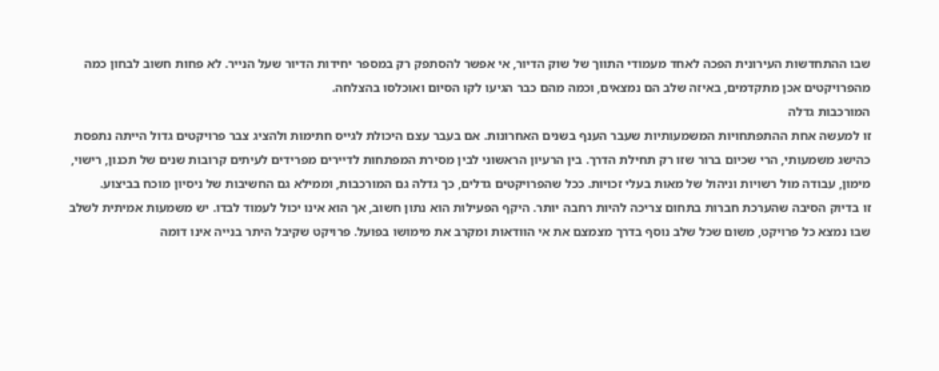שבו ההתחדשות העירונית הפכה לאחד מעמודי התווך של שוק הדיור, אי אפשר להסתפק רק במספר יחידות הדיור שעל הנייר. לא פחות חשוב לבחון כמה מהפרויקטים אכן מתקדמים, באיזה שלב הם נמצאים, וכמה מהם כבר הגיעו לקו הסיום ואוכלסו בהצלחה.
המורכבות גדלה
זו למעשה אחת ההתפתחויות המשמעותיות שעבר הענף בשנים האחרונות. אם בעבר עצם היכולת לגייס חתימות ולהציג צבר פרויקטים גדול הייתה נתפסת כהישג משמעותי, הרי שכיום ברור שזו רק תחילת הדרך. בין הרעיון הראשוני לבין מסירת המפתחות לדיירים מפרידים לעיתים קרובות שנים של תכנון, רישוי, מימון, עבודה מול רשויות וניהול של מאות בעלי זכויות. ככל שהפרויקטים גדלים, כך גדלה גם המורכבות, וממילא גם החשיבות של ניסיון מוכח בביצוע.
זו בדיוק הסיבה שהערכת חברות בתחום צריכה להיות רחבה יותר. היקף הפעילות הוא נתון חשוב, אך הוא אינו יכול לעמוד לבדו. יש משמעות אמיתית לשלב שבו נמצא כל פרויקט, משום שכל שלב נוסף בדרך מצמצם את אי הוודאות ומקרב את מימושו בפועל. פרויקט שקיבל היתר בנייה אינו דומה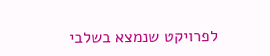לפרויקט שנמצא בשלבי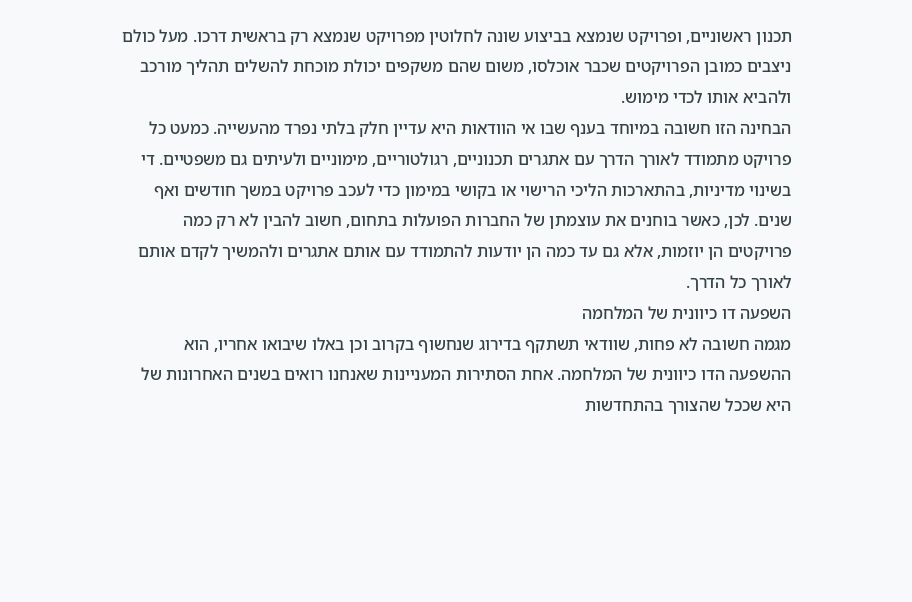תכנון ראשוניים, ופרויקט שנמצא בביצוע שונה לחלוטין מפרויקט שנמצא רק בראשית דרכו. מעל כולם ניצבים כמובן הפרויקטים שכבר אוכלסו, משום שהם משקפים יכולת מוכחת להשלים תהליך מורכב ולהביא אותו לכדי מימוש.
הבחינה הזו חשובה במיוחד בענף שבו אי הוודאות היא עדיין חלק בלתי נפרד מהעשייה. כמעט כל פרויקט מתמודד לאורך הדרך עם אתגרים תכנוניים, רגולטוריים, מימוניים ולעיתים גם משפטיים. די בשינוי מדיניות, בהתארכות הליכי הרישוי או בקושי במימון כדי לעכב פרויקט במשך חודשים ואף שנים. לכן, כאשר בוחנים את עוצמתן של החברות הפועלות בתחום, חשוב להבין לא רק כמה פרויקטים הן יוזמות, אלא גם עד כמה הן יודעות להתמודד עם אותם אתגרים ולהמשיך לקדם אותם לאורך כל הדרך.
השפעה דו כיוונית של המלחמה
מגמה חשובה לא פחות, שוודאי תשתקף בדירוג שנחשוף בקרוב וכן באלו שיבואו אחריו, הוא ההשפעה הדו כיוונית של המלחמה. אחת הסתירות המעניינות שאנחנו רואים בשנים האחרונות של היא שככל שהצורך בהתחדשות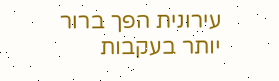עירונית הפך ברור יותר בעקבות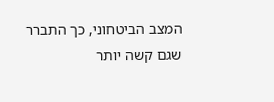המצב הביטחוני, כך התברר שגם קשה יותר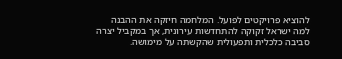להוציא פרויקטים לפועל. המלחמה חיזקה את ההבנה למה ישראל זקוקה להתחדשות עירונית, אך במקביל יצרה סביבה כלכלית ותפעולית שהקשתה על מימושה.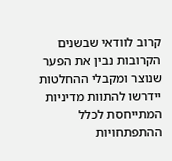קרוב לוודאי שבשנים הקרובות נבין את הפער שנוצר ומקבלי ההחלטות יידרשו להתוות מדיניות המתייחסת לכלל ההתפתחויות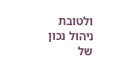ולטובת ניהול נכון של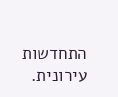התחדשות עירונית.